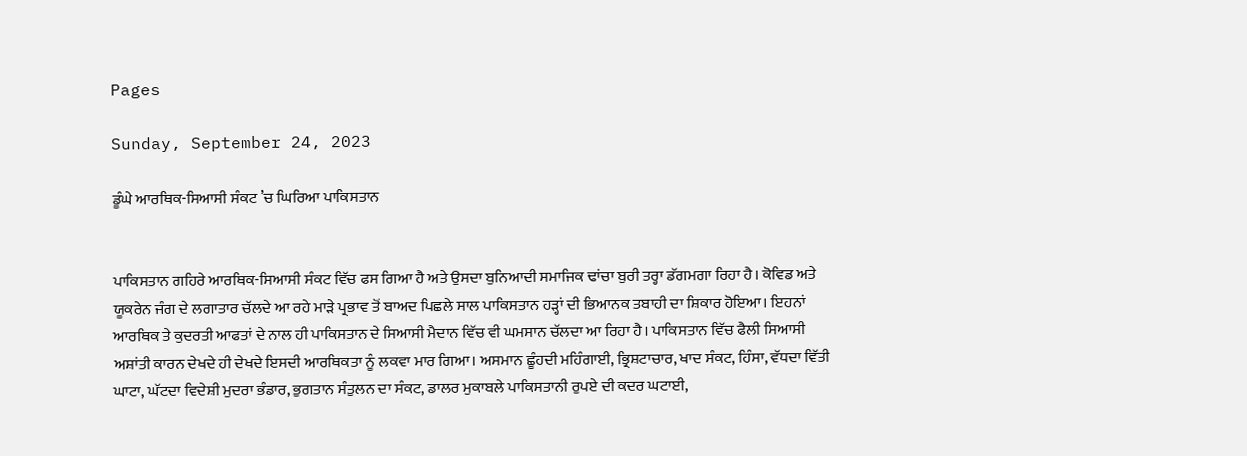Pages

Sunday, September 24, 2023

ਡੂੰਘੇ ਆਰਥਿਕ-ਸਿਆਸੀ ਸੰਕਟ ’ਚ ਘਿਰਿਆ ਪਾਕਿਸਤਾਨ


ਪਾਕਿਸਤਾਨ ਗਹਿਰੇ ਆਰਥਿਕ-ਸਿਆਸੀ ਸੰਕਟ ਵਿੱਚ ਫਸ ਗਿਆ ਹੈ ਅਤੇ ਉਸਦਾ ਬੁਨਿਆਦੀ ਸਮਾਜਿਕ ਢਾਂਚਾ ਬੁਰੀ ਤਰ੍ਹਾ ਡੱਗਮਗਾ ਰਿਹਾ ਹੈ। ਕੋਵਿਡ ਅਤੇ ਯੂਕਰੇਨ ਜੰਗ ਦੇ ਲਗਾਤਾਰ ਚੱਲਦੇ ਆ ਰਹੇ ਮਾੜੇ ਪ੍ਰਭਾਵ ਤੋਂ ਬਾਅਦ ਪਿਛਲੇ ਸਾਲ ਪਾਕਿਸਤਾਨ ਹੜ੍ਹਾਂ ਦੀ ਭਿਆਨਕ ਤਬਾਹੀ ਦਾ ਸ਼ਿਕਾਰ ਹੋਇਆ। ਇਹਨਾਂ ਆਰਥਿਕ ਤੇ ਕੁਦਰਤੀ ਆਫਤਾਂ ਦੇ ਨਾਲ ਹੀ ਪਾਕਿਸਤਾਨ ਦੇ ਸਿਆਸੀ ਮੈਦਾਨ ਵਿੱਚ ਵੀ ਘਮਸਾਨ ਚੱਲਦਾ ਆ ਰਿਹਾ ਹੈ। ਪਾਕਿਸਤਾਨ ਵਿੱਚ ਫੈਲੀ ਸਿਆਸੀ ਅਸ਼ਾਂਤੀ ਕਾਰਨ ਦੇਖਦੇ ਹੀ ਦੇਖਦੇ ਇਸਦੀ ਆਰਥਿਕਤਾ ਨੂੰ ਲਕਵਾ ਮਾਰ ਗਿਆ। ਅਸਮਾਨ ਛੂੰਹਦੀ ਮਹਿੰਗਾਈ, ਭ੍ਰਿਸ਼ਟਾਚਾਰ, ਖਾਦ ਸੰਕਟ, ਹਿੰਸਾ, ਵੱਧਦਾ ਵਿੱਤੀ ਘਾਟਾ, ਘੱਟਦਾ ਵਿਦੇਸ਼ੀ ਮੁਦਰਾ ਭੰਡਾਰ, ਭੁਗਤਾਨ ਸੰਤੁਲਨ ਦਾ ਸੰਕਟ, ਡਾਲਰ ਮੁਕਾਬਲੇ ਪਾਕਿਸਤਾਨੀ ਰੁਪਏ ਦੀ ਕਦਰ ਘਟਾਈ,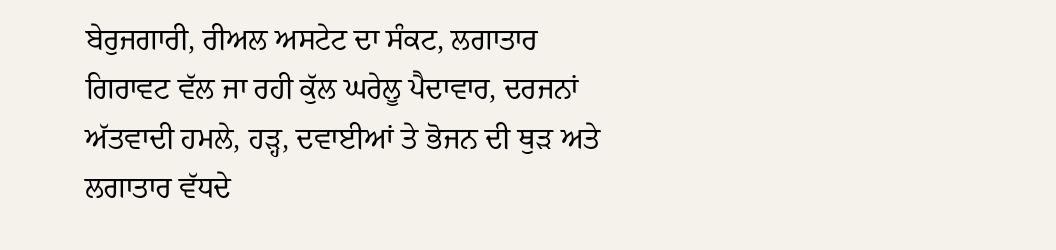ਬੇਰੁਜਗਾਰੀ, ਰੀਅਲ ਅਸਟੇਟ ਦਾ ਸੰਕਟ, ਲਗਾਤਾਰ ਗਿਰਾਵਟ ਵੱਲ ਜਾ ਰਹੀ ਕੁੱਲ ਘਰੇਲੂ ਪੈਦਾਵਾਰ, ਦਰਜਨਾਂ ਅੱਤਵਾਦੀ ਹਮਲੇ, ਹੜ੍ਹ, ਦਵਾਈਆਂ ਤੇ ਭੋਜਨ ਦੀ ਥੁੜ ਅਤੇ ਲਗਾਤਾਰ ਵੱਧਦੇ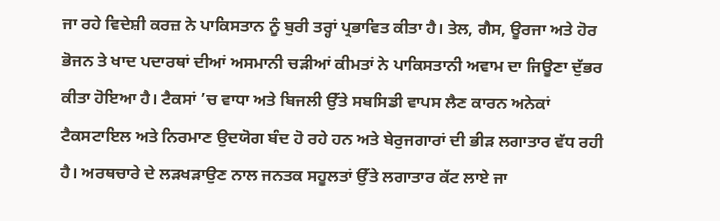ਜਾ ਰਹੇ ਵਿਦੇਸ਼ੀ ਕਰਜ਼ ਨੇ ਪਾਕਿਸਤਾਨ ਨੂੰ ਬੁਰੀ ਤਰ੍ਹਾਂ ਪ੍ਰਭਾਵਿਤ ਕੀਤਾ ਹੈ। ਤੇਲ, ਗੈਸ, ਊਰਜਾ ਅਤੇ ਹੋਰ ਭੋਜਨ ਤੇ ਖਾਦ ਪਦਾਰਥਾਂ ਦੀਆਂ ਅਸਮਾਨੀ ਚੜੀਆਂ ਕੀਮਤਾਂ ਨੇ ਪਾਕਿਸਤਾਨੀ ਅਵਾਮ ਦਾ ਜਿਊਣਾ ਦੁੱਭਰ ਕੀਤਾ ਹੋਇਆ ਹੈ। ਟੈਕਸਾਂ ’ਚ ਵਾਧਾ ਅਤੇ ਬਿਜਲੀ ਉੱਤੇ ਸਬਸਿਡੀ ਵਾਪਸ ਲੈਣ ਕਾਰਨ ਅਨੇਕਾਂ ਟੈਕਸਟਾਇਲ ਅਤੇ ਨਿਰਮਾਣ ਉਦਯੋਗ ਬੰਦ ਹੋ ਰਹੇ ਹਨ ਅਤੇ ਬੇਰੁਜਗਾਰਾਂ ਦੀ ਭੀੜ ਲਗਾਤਾਰ ਵੱਧ ਰਹੀ ਹੈ। ਅਰਥਚਾਰੇ ਦੇ ਲੜਖੜਾਉਣ ਨਾਲ ਜਨਤਕ ਸਹੂਲਤਾਂ ਉੱਤੇ ਲਗਾਤਾਰ ਕੱਟ ਲਾਏ ਜਾ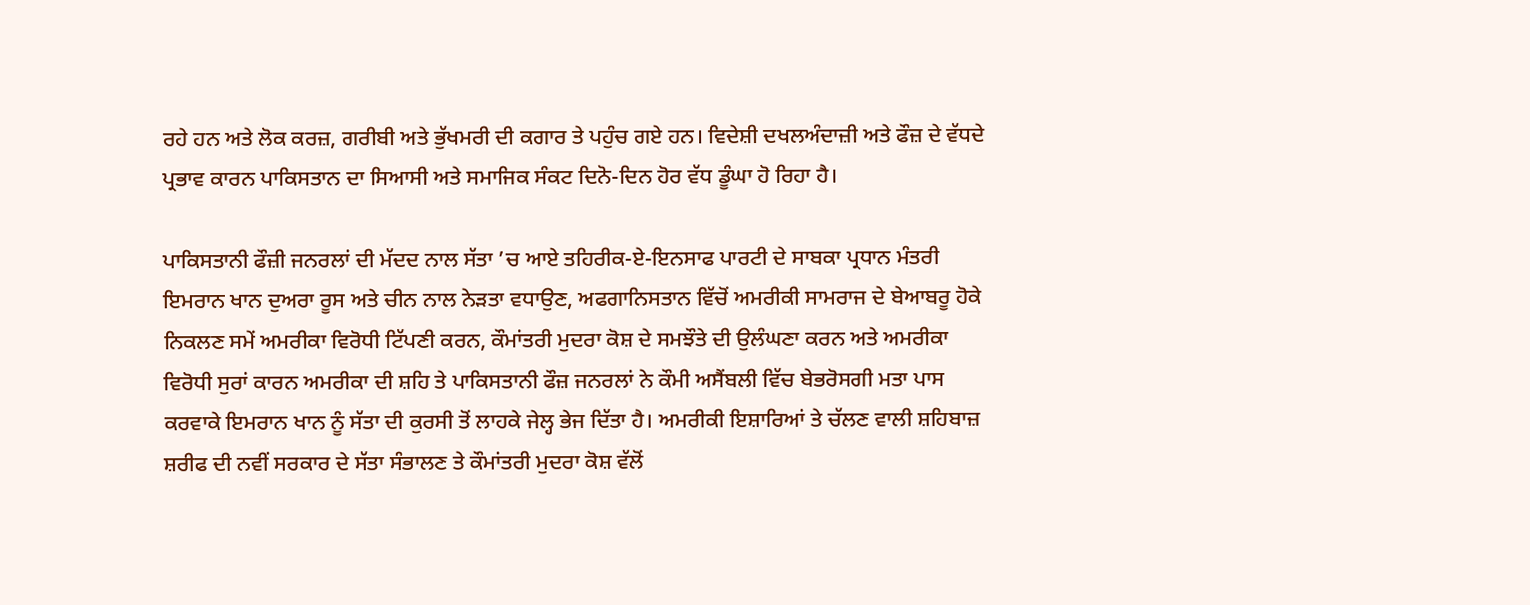ਰਹੇ ਹਨ ਅਤੇ ਲੋਕ ਕਰਜ਼, ਗਰੀਬੀ ਅਤੇ ਭੁੱਖਮਰੀ ਦੀ ਕਗਾਰ ਤੇ ਪਹੁੰਚ ਗਏ ਹਨ। ਵਿਦੇਸ਼ੀ ਦਖਲਅੰਦਾਜ਼ੀ ਅਤੇ ਫੌਜ਼ ਦੇ ਵੱਧਦੇ ਪ੍ਰਭਾਵ ਕਾਰਨ ਪਾਕਿਸਤਾਨ ਦਾ ਸਿਆਸੀ ਅਤੇ ਸਮਾਜਿਕ ਸੰਕਟ ਦਿਨੋ-ਦਿਨ ਹੋਰ ਵੱਧ ਡੂੰਘਾ ਹੋ ਰਿਹਾ ਹੈ।

ਪਾਕਿਸਤਾਨੀ ਫੌਜ਼ੀ ਜਨਰਲਾਂ ਦੀ ਮੱਦਦ ਨਾਲ ਸੱਤਾ ’ਚ ਆਏ ਤਹਿਰੀਕ-ਏ-ਇਨਸਾਫ ਪਾਰਟੀ ਦੇ ਸਾਬਕਾ ਪ੍ਰਧਾਨ ਮੰਤਰੀ ਇਮਰਾਨ ਖਾਨ ਦੁਅਰਾ ਰੂਸ ਅਤੇ ਚੀਨ ਨਾਲ ਨੇੜਤਾ ਵਧਾਉਣ, ਅਫਗਾਨਿਸਤਾਨ ਵਿੱਚੋਂ ਅਮਰੀਕੀ ਸਾਮਰਾਜ ਦੇ ਬੇਆਬਰੂ ਹੋਕੇ ਨਿਕਲਣ ਸਮੇਂ ਅਮਰੀਕਾ ਵਿਰੋਧੀ ਟਿੱਪਣੀ ਕਰਨ, ਕੌਮਾਂਤਰੀ ਮੁਦਰਾ ਕੋਸ਼ ਦੇ ਸਮਝੌਤੇ ਦੀ ਉਲੰਘਣਾ ਕਰਨ ਅਤੇ ਅਮਰੀਕਾ ਵਿਰੋਧੀ ਸੁਰਾਂ ਕਾਰਨ ਅਮਰੀਕਾ ਦੀ ਸ਼ਹਿ ਤੇ ਪਾਕਿਸਤਾਨੀ ਫੌਜ਼ ਜਨਰਲਾਂ ਨੇ ਕੌਮੀ ਅਸੈਂਬਲੀ ਵਿੱਚ ਬੇਭਰੋਸਗੀ ਮਤਾ ਪਾਸ ਕਰਵਾਕੇ ਇਮਰਾਨ ਖਾਨ ਨੂੰ ਸੱਤਾ ਦੀ ਕੁਰਸੀ ਤੋਂ ਲਾਹਕੇ ਜੇਲ੍ਹ ਭੇਜ ਦਿੱਤਾ ਹੈ। ਅਮਰੀਕੀ ਇਸ਼ਾਰਿਆਂ ਤੇ ਚੱਲਣ ਵਾਲੀ ਸ਼ਹਿਬਾਜ਼ ਸ਼ਰੀਫ ਦੀ ਨਵੀਂ ਸਰਕਾਰ ਦੇ ਸੱਤਾ ਸੰਭਾਲਣ ਤੇ ਕੌਮਾਂਤਰੀ ਮੁਦਰਾ ਕੋਸ਼ ਵੱਲੋਂ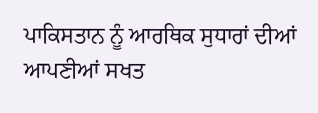ਪਾਕਿਸਤਾਨ ਨੂੰ ਆਰਥਿਕ ਸੁਧਾਰਾਂ ਦੀਆਂ ਆਪਣੀਆਂ ਸਖਤ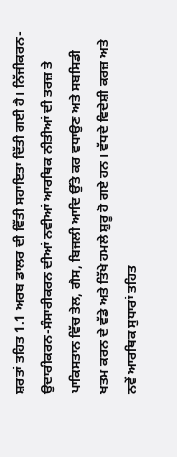ਸ਼ਰਤਾਂ ਤਹਿਤ 1.1 ਅਰਬ ਡਾਲਰ ਦੀ ਵਿੱਤੀ ਸਹਾਇਤਾ ਦਿੱਤੀ ਗਈ ਹੈ। ਨਿੱਜੀਕਰਨ-ਉਦਾਰੀਕਰਨ-ਸੰਸਾਰੀਕਰਨ ਦੀਆਂ ਨਵੀਆਂ ਆਰਥਿਕ ਨੀਤੀਆਂ ਦੀ ਤਰਜ਼ ਤੇ ਪਾਕਿਸਤਾਨ ਵਿੱਚ ਤੇਲ, ਗੈਸ, ਬਿਜਲੀ ਆਦਿ ਉੱਤੇ ਕਰ ਵਧਾਉਣ ਅਤੇ ਸਬਸਿਡੀ ਖਤਮ ਕਰਨ ਦੇ ਵੱਡੇ ਅਤੇ ਤਿੱਖੇ ਹਮਲੇ ਸ਼ੁਰੂ ਹੋ ਗਏ ਹਨ। ਵੱਧਦੇ ਵਿਦੇਸ਼ੀ ਕਰਜ਼ ਅਤੇ ਨਵੇਂ ਆਰਥਿਕ ਸੁਧਾਰਾਂ ਤਹਿਤ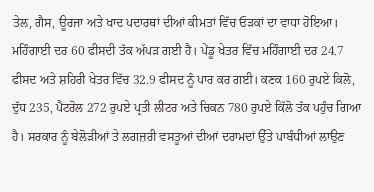ਤੇਲ, ਗੈਸ, ਊਰਜਾ ਅਤੇ ਖਾਦ ਪਦਾਰਥਾਂ ਦੀਆਂ ਕੀਮਤਾਂ ਵਿੱਚ ਓੜਕਾਂ ਦਾ ਵਾਧਾ ਹੋਇਆ। ਮਹਿੰਗਾਈ ਦਰ 60 ਫੀਸਦੀ ਤੱਕ ਅੱਪੜ ਗਈ ਹੈ। ਪੇਂਡੂ ਖੇਤਰ ਵਿੱਚ ਮਹਿੰਗਾਈ ਦਰ 24.7 ਫੀਸਦ ਅਤੇ ਸ਼ਹਿਰੀ ਖੇਤਰ ਵਿੱਚ 32.9 ਫੀਸਦ ਨੂੰ ਪਾਰ ਕਰ ਗਈ। ਕਣਕ 160 ਰੁਪਏ ਕਿਲੋ, ਦੁੱਧ 235, ਪੈਟਰੋਲ 272 ਰੁਪਏ ਪ੍ਰਤੀ ਲੀਟਰ ਅਤੇ ਚਿਕਨ 780 ਰੁਪਏ ਕਿੱਲੋ ਤੱਕ ਪਹੁੰਚ ਗਿਆ ਹੈ। ਸਰਕਾਰ ਨੂੰ ਬੇਲੋੜੀਆਂ ਤੇ ਲਗਜ਼ਰੀ ਵਸਤੂਆਂ ਦੀਆਂ ਦਰਾਮਦਾਂ ਉੱਤੇ ਪਾਬੰਧੀਆਂ ਲਾਉਣ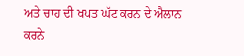ਅਤੇ ਚਾਹ ਦੀ ਖਪਤ ਘੱਟ ਕਰਨ ਦੇ ਐਲਾਨ ਕਰਨੇ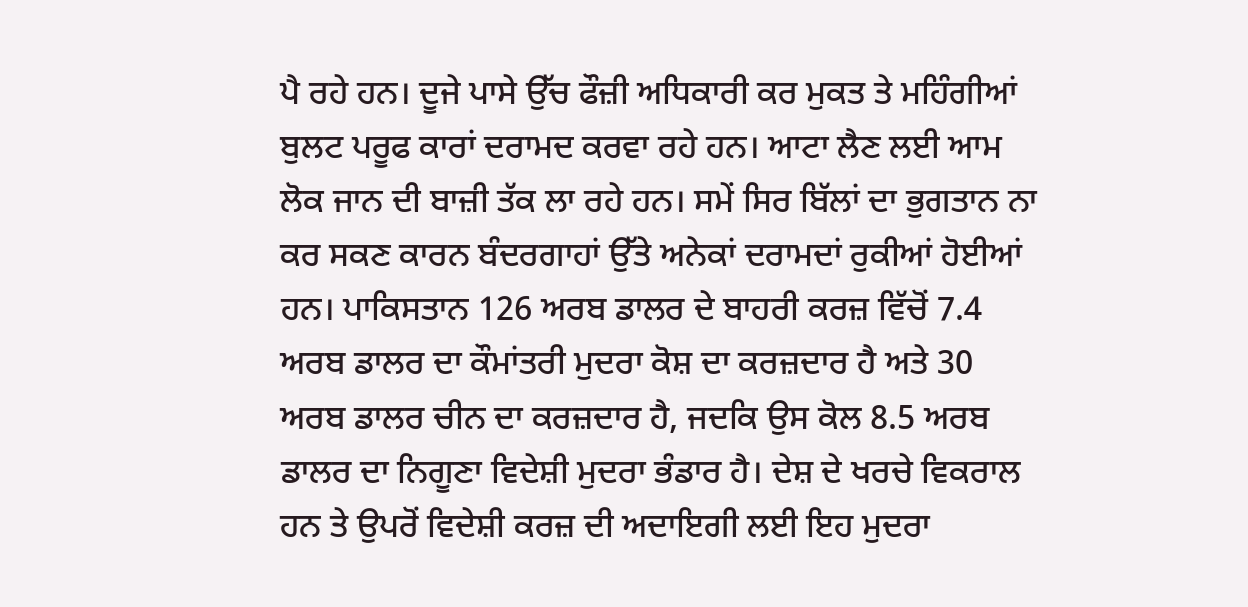ਪੈ ਰਹੇ ਹਨ। ਦੂਜੇ ਪਾਸੇ ਉੱਚ ਫੌਜ਼ੀ ਅਧਿਕਾਰੀ ਕਰ ਮੁਕਤ ਤੇ ਮਹਿੰਗੀਆਂ ਬੁਲਟ ਪਰੂਫ ਕਾਰਾਂ ਦਰਾਮਦ ਕਰਵਾ ਰਹੇ ਹਨ। ਆਟਾ ਲੈਣ ਲਈ ਆਮ ਲੋਕ ਜਾਨ ਦੀ ਬਾਜ਼ੀ ਤੱਕ ਲਾ ਰਹੇ ਹਨ। ਸਮੇਂ ਸਿਰ ਬਿੱਲਾਂ ਦਾ ਭੁਗਤਾਨ ਨਾ ਕਰ ਸਕਣ ਕਾਰਨ ਬੰਦਰਗਾਹਾਂ ਉੱਤੇ ਅਨੇਕਾਂ ਦਰਾਮਦਾਂ ਰੁਕੀਆਂ ਹੋਈਆਂ ਹਨ। ਪਾਕਿਸਤਾਨ 126 ਅਰਬ ਡਾਲਰ ਦੇ ਬਾਹਰੀ ਕਰਜ਼ ਵਿੱਚੋਂ 7.4 ਅਰਬ ਡਾਲਰ ਦਾ ਕੌਮਾਂਤਰੀ ਮੁਦਰਾ ਕੋਸ਼ ਦਾ ਕਰਜ਼ਦਾਰ ਹੈ ਅਤੇ 30 ਅਰਬ ਡਾਲਰ ਚੀਨ ਦਾ ਕਰਜ਼ਦਾਰ ਹੈ, ਜਦਕਿ ਉਸ ਕੋਲ 8.5 ਅਰਬ ਡਾਲਰ ਦਾ ਨਿਗੂਣਾ ਵਿਦੇਸ਼ੀ ਮੁਦਰਾ ਭੰਡਾਰ ਹੈ। ਦੇਸ਼ ਦੇ ਖਰਚੇ ਵਿਕਰਾਲ ਹਨ ਤੇ ਉਪਰੋਂ ਵਿਦੇਸ਼ੀ ਕਰਜ਼ ਦੀ ਅਦਾਇਗੀ ਲਈ ਇਹ ਮੁਦਰਾ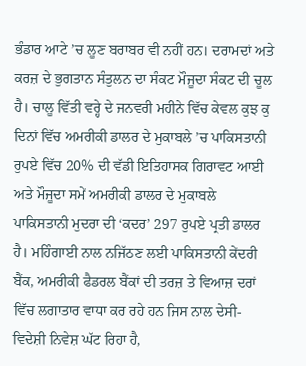ਭੰਡਾਰ ਆਟੇ ’ਚ ਲੂਣ ਬਰਾਬਰ ਵੀ ਨਹੀਂ ਹਨ। ਦਰਾਮਦਾਂ ਅਤੇ ਕਰਜ਼ ਦੇ ਭੁਗਤਾਨ ਸੰਤੁਲਨ ਦਾ ਸੰਕਟ ਮੌਜੂਦਾ ਸੰਕਟ ਦੀ ਚੂਲ ਹੈ। ਚਾਲੂ ਵਿੱਤੀ ਵਰ੍ਹੇ ਦੇ ਜਨਵਰੀ ਮਹੀਨੇ ਵਿੱਚ ਕੇਵਲ ਕੁਝ ਕੁ ਦਿਨਾਂ ਵਿੱਚ ਅਮਰੀਕੀ ਡਾਲਰ ਦੇ ਮੁਕਾਬਲੇ ’ਚ ਪਾਕਿਸਤਾਨੀ ਰੁਪਏ ਵਿੱਚ 20% ਦੀ ਵੱਡੀ ਇਤਿਹਾਸਕ ਗਿਰਾਵਟ ਆਈ ਅਤੇ ਮੌਜੂਦਾ ਸਮੇਂ ਅਮਰੀਕੀ ਡਾਲਰ ਦੇ ਮੁਕਾਬਲੇ ਪਾਕਿਸਤਾਨੀ ਮੁਦਰਾ ਦੀ ‘ਕਦਰ’ 297 ਰੁਪਏ ਪ੍ਰਤੀ ਡਾਲਰ ਹੈ। ਮਹਿੰਗਾਈ ਨਾਲ ਨਜਿੱਠਣ ਲਈ ਪਾਕਿਸਤਾਨੀ ਕੇਂਦਰੀ ਬੈਂਕ, ਅਮਰੀਕੀ ਫੈਡਰਲ ਬੈਂਕਾਂ ਦੀ ਤਰਜ਼ ਤੇ ਵਿਆਜ਼ ਦਰਾਂ ਵਿੱਚ ਲਗਾਤਾਰ ਵਾਧਾ ਕਰ ਰਹੇ ਹਨ ਜਿਸ ਨਾਲ ਦੇਸੀ-ਵਿਦੇਸ਼ੀ ਨਿਵੇਸ਼ ਘੱਟ ਰਿਹਾ ਹੈ,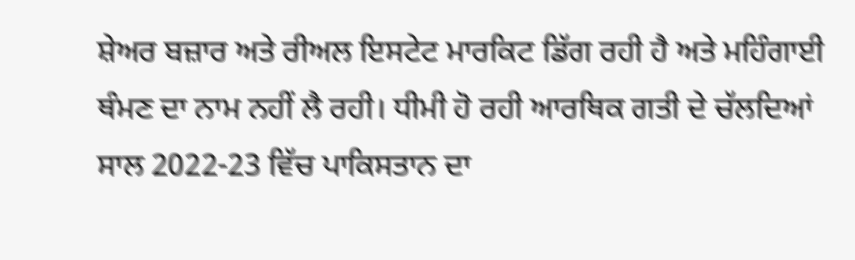ਸ਼ੇਅਰ ਬਜ਼ਾਰ ਅਤੇ ਰੀਅਲ ਇਸਟੇਟ ਮਾਰਕਿਟ ਡਿੱਗ ਰਹੀ ਹੈ ਅਤੇ ਮਹਿੰਗਾਈ ਥੰਮਣ ਦਾ ਨਾਮ ਨਹੀਂ ਲੈ ਰਹੀ। ਧੀਮੀ ਹੋ ਰਹੀ ਆਰਥਿਕ ਗਤੀ ਦੇ ਚੱਲਦਿਆਂ ਸਾਲ 2022-23 ਵਿੱਚ ਪਾਕਿਸਤਾਨ ਦਾ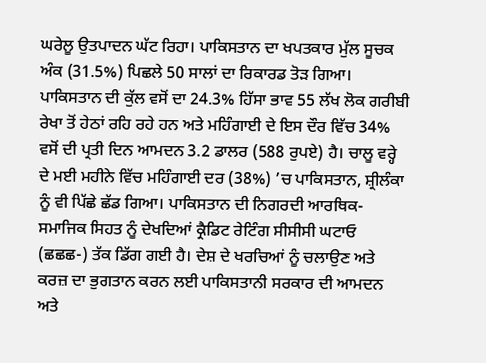ਘਰੇਲੂ ਉਤਪਾਦਨ ਘੱਟ ਰਿਹਾ। ਪਾਕਿਸਤਾਨ ਦਾ ਖਪਤਕਾਰ ਮੁੱਲ ਸੂਚਕ ਅੰਕ (31.5%) ਪਿਛਲੇ 50 ਸਾਲਾਂ ਦਾ ਰਿਕਾਰਡ ਤੋੜ ਗਿਆ। ਪਾਕਿਸਤਾਨ ਦੀ ਕੁੱਲ ਵਸੋਂ ਦਾ 24.3% ਹਿੱਸਾ ਭਾਵ 55 ਲੱਖ ਲੋਕ ਗਰੀਬੀ ਰੇਖਾ ਤੋਂ ਹੇਠਾਂ ਰਹਿ ਰਹੇ ਹਨ ਅਤੇ ਮਹਿੰਗਾਈ ਦੇ ਇਸ ਦੌਰ ਵਿੱਚ 34% ਵਸੋਂ ਦੀ ਪ੍ਰਤੀ ਦਿਨ ਆਮਦਨ 3.2 ਡਾਲਰ (588 ਰੁਪਏ) ਹੈ। ਚਾਲੂ ਵਰ੍ਹੇ ਦੇ ਮਈ ਮਹੀਨੇ ਵਿੱਚ ਮਹਿੰਗਾਈ ਦਰ (38%) ’ਚ ਪਾਕਿਸਤਾਨ, ਸ਼੍ਰੀਲੰਕਾ ਨੂੰ ਵੀ ਪਿੱਛੇ ਛੱਡ ਗਿਆ। ਪਾਕਿਸਤਾਨ ਦੀ ਨਿਗਰਦੀ ਆਰਥਿਕ-ਸਮਾਜਿਕ ਸਿਹਤ ਨੂੰ ਦੇਖਦਿਆਂ ਕ੍ਰੈਡਿਟ ਰੇਟਿੰਗ ਸੀਸੀਸੀ ਘਟਾਓ (ਛਛਛ-) ਤੱਕ ਡਿੱਗ ਗਈ ਹੈ। ਦੇਸ਼ ਦੇ ਖਰਚਿਆਂ ਨੂੰ ਚਲਾਉਣ ਅਤੇ ਕਰਜ਼ ਦਾ ਭੁਗਤਾਨ ਕਰਨ ਲਈ ਪਾਕਿਸਤਾਨੀ ਸਰਕਾਰ ਦੀ ਆਮਦਨ ਅਤੇ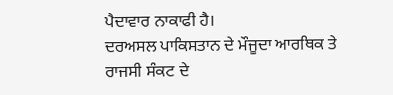ਪੈਦਾਵਾਰ ਨਾਕਾਫੀ ਹੈ।
ਦਰਅਸਲ ਪਾਕਿਸਤਾਨ ਦੇ ਮੌਜੂਦਾ ਆਰਥਿਕ ਤੇ ਰਾਜਸੀ ਸੰਕਟ ਦੇ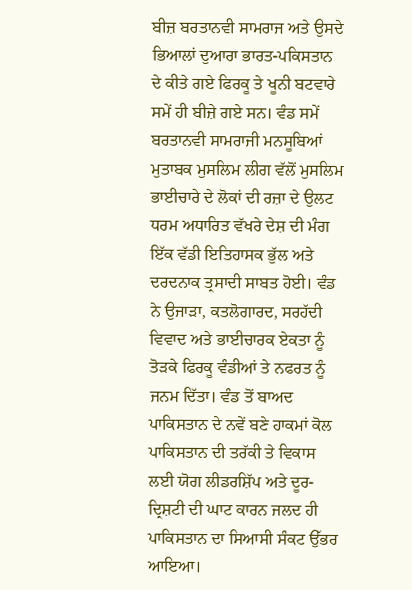ਬੀਜ਼ ਬਰਤਾਨਵੀ ਸਾਮਰਾਜ ਅਤੇ ਉਸਦੇ ਭਿਆਲਾਂ ਦੁਆਰਾ ਭਾਰਤ-ਪਕਿਸਤਾਨ ਦੇ ਕੀਤੇ ਗਏ ਫਿਰਕੂ ਤੇ ਖੂਨੀ ਬਟਵਾਰੇ ਸਮੇਂ ਹੀ ਬੀਜ਼ੇ ਗਏ ਸਨ। ਵੰਡ ਸਮੇਂ ਬਰਤਾਨਵੀ ਸਾਮਰਾਜੀ ਮਨਸੂਬਿਆਂ ਮੁਤਾਬਕ ਮੁਸਲਿਮ ਲੀਗ ਵੱਲੋਂ ਮੁਸਲਿਮ ਭਾਈਚਾਰੇ ਦੇ ਲੋਕਾਂ ਦੀ ਰਜ਼ਾ ਦੇ ਉਲਟ ਧਰਮ ਅਧਾਰਿਤ ਵੱਖਰੇ ਦੇਸ਼ ਦੀ ਮੰਗ ਇੱਕ ਵੱਡੀ ਇਤਿਹਾਸਕ ਭੁੱਲ ਅਤੇ ਦਰਦਨਾਕ ਤ੍ਰਸਾਦੀ ਸਾਬਤ ਹੋਈ। ਵੰਡ ਨੇ ਉਜਾੜਾ, ਕਤਲੋਗਾਰਦ, ਸਰਹੱਦੀ ਵਿਵਾਦ ਅਤੇ ਭਾਈਚਾਰਕ ਏਕਤਾ ਨੂੰ ਤੋੜਕੇ ਫਿਰਕੂ ਵੰਡੀਆਂ ਤੇ ਨਫਰਤ ਨੂੰ ਜਨਮ ਦਿੱਤਾ। ਵੰਡ ਤੋਂ ਬਾਅਦ ਪਾਕਿਸਤਾਨ ਦੇ ਨਵੇਂ ਬਣੇ ਹਾਕਮਾਂ ਕੋਲ ਪਾਕਿਸਤਾਨ ਦੀ ਤਰੱਕੀ ਤੇ ਵਿਕਾਸ ਲਈ ਯੋਗ ਲੀਡਰਸ਼ਿੱਪ ਅਤੇ ਦੂਰ-ਦ੍ਰਿਸ਼ਟੀ ਦੀ ਘਾਟ ਕਾਰਨ ਜਲਦ ਹੀ ਪਾਕਿਸਤਾਨ ਦਾ ਸਿਆਸੀ ਸੰਕਟ ਉੱਭਰ ਆਇਆ।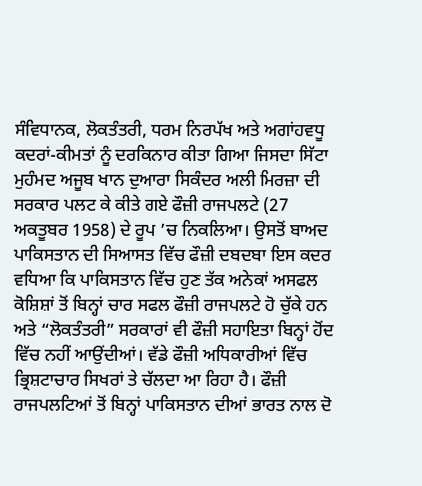ਸੰਵਿਧਾਨਕ, ਲੋਕਤੰਤਰੀ, ਧਰਮ ਨਿਰਪੱਖ ਅਤੇ ਅਗਾਂਹਵਧੂ ਕਦਰਾਂ-ਕੀਮਤਾਂ ਨੂੰ ਦਰਕਿਨਾਰ ਕੀਤਾ ਗਿਆ ਜਿਸਦਾ ਸਿੱਟਾ ਮੁਹੰਮਦ ਅਜੂਬ ਖਾਨ ਦੁਆਰਾ ਸਿਕੰਦਰ ਅਲੀ ਮਿਰਜ਼ਾ ਦੀ ਸਰਕਾਰ ਪਲਟ ਕੇ ਕੀਤੇ ਗਏ ਫੌਜ਼ੀ ਰਾਜਪਲਟੇ (27 ਅਕਤੂਬਰ 1958) ਦੇ ਰੂਪ ’ਚ ਨਿਕਲਿਆ। ਉਸਤੋਂ ਬਾਅਦ ਪਾਕਿਸਤਾਨ ਦੀ ਸਿਆਸਤ ਵਿੱਚ ਫੌਜ਼ੀ ਦਬਦਬਾ ਇਸ ਕਦਰ ਵਧਿਆ ਕਿ ਪਾਕਿਸਤਾਨ ਵਿੱਚ ਹੁਣ ਤੱਕ ਅਨੇਕਾਂ ਅਸਫਲ ਕੋਸ਼ਿਸ਼ਾਂ ਤੋਂ ਬਿਨ੍ਹਾਂ ਚਾਰ ਸਫਲ ਫੌਜ਼ੀ ਰਾਜਪਲਟੇ ਹੋ ਚੁੱਕੇ ਹਨ ਅਤੇ “ਲੋਕਤੰਤਰੀ” ਸਰਕਾਰਾਂ ਵੀ ਫੌਜ਼ੀ ਸਹਾਇਤਾ ਬਿਨ੍ਹਾਂ ਹੋਂਦ ਵਿੱਚ ਨਹੀਂ ਆਉਂਦੀਆਂ। ਵੱਡੇ ਫੌਜ਼ੀ ਅਧਿਕਾਰੀਆਂ ਵਿੱਚ ਭ੍ਰਿਸ਼ਟਾਚਾਰ ਸਿਖਰਾਂ ਤੇ ਚੱਲਦਾ ਆ ਰਿਹਾ ਹੈ। ਫੌਜ਼ੀ ਰਾਜਪਲਟਿਆਂ ਤੋਂ ਬਿਨ੍ਹਾਂ ਪਾਕਿਸਤਾਨ ਦੀਆਂ ਭਾਰਤ ਨਾਲ ਦੋ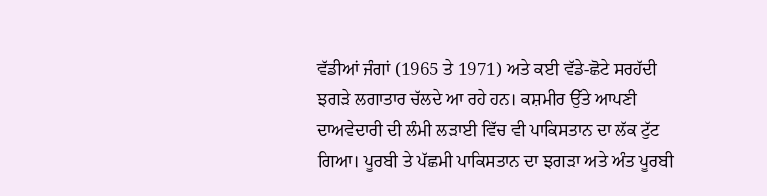ਵੱਡੀਆਂ ਜੰਗਾਂ (1965 ਤੇ 1971) ਅਤੇ ਕਈ ਵੱਡੇ-ਛੋਟੇ ਸਰਹੱਦੀ ਝਗੜੇ ਲਗਾਤਾਰ ਚੱਲਦੇ ਆ ਰਹੇ ਹਨ। ਕਸ਼ਮੀਰ ਉੱਤੇ ਆਪਣੀ ਦਾਅਵੇਦਾਰੀ ਦੀ ਲੰਮੀ ਲੜਾਈ ਵਿੱਚ ਵੀ ਪਾਕਿਸਤਾਨ ਦਾ ਲੱਕ ਟੁੱਟ ਗਿਆ। ਪੂਰਬੀ ਤੇ ਪੱਛਮੀ ਪਾਕਿਸਤਾਨ ਦਾ ਝਗੜਾ ਅਤੇ ਅੰਤ ਪੂਰਬੀ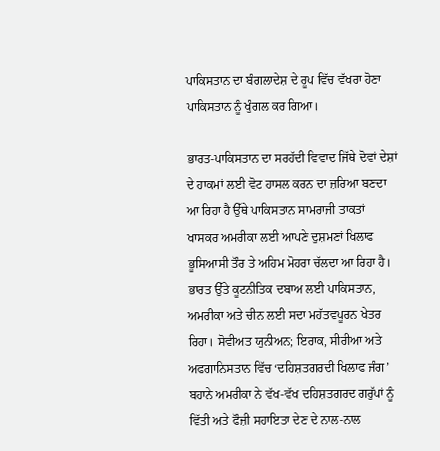ਪਾਕਿਸਤਾਨ ਦਾ ਬੰਗਲਾਦੇਸ਼ ਦੇ ਰੂਪ ਵਿੱਚ ਵੱਖਰਾ ਹੋਣਾ ਪਾਕਿਸਤਾਨ ਨੂੰ ਖੁੰਗਲ ਕਰ ਗਿਆ।

ਭਾਰਤ-ਪਾਕਿਸਤਾਨ ਦਾ ਸਰਹੱਦੀ ਵਿਵਾਦ ਜਿੱਥੇ ਦੋਵਾਂ ਦੇਸ਼ਾਂ ਦੇ ਹਾਕਮਾਂ ਲਈ ਵੋਟ ਹਾਸਲ ਕਰਨ ਦਾ ਜ਼ਰਿਆ ਬਣਦਾ ਆ ਰਿਹਾ ਹੈ ਉੱਥੇ ਪਾਕਿਸਤਾਨ ਸਾਮਰਾਜੀ ਤਾਕਤਾਂ ਖਾਸਕਰ ਅਮਰੀਕਾ ਲਈ ਆਪਣੇ ਦੁਸ਼ਮਣਾਂ ਖਿਲਾਫ ਭੂਸਿਆਸੀ ਤੌਰ ਤੇ ਅਹਿਮ ਮੋਹਰਾ ਚੱਲਦਾ ਆ ਰਿਹਾ ਹੈ। ਭਾਰਤ ਉੱਤੇ ਕੂਟਨੀਤਿਕ ਦਬਾਅ ਲਈ ਪਾਕਿਸਤਾਨ, ਅਮਰੀਕਾ ਅਤੇ ਚੀਨ ਲਈ ਸਦਾ ਮਹੱਤਵਪੂਰਨ ਖੇਤਰ ਰਿਹਾ। ਸੋਵੀਅਤ ਯੁਨੀਅਨ; ਇਰਾਕ, ਸੀਰੀਆ ਅਤੇ ਅਫਗਾਨਿਸਤਾਨ ਵਿੱਚ ‘ਦਹਿਸ਼ਤਗਰਦੀ ਖਿਲਾਫ ਜੰਗ’ ਬਹਾਨੇ ਅਮਰੀਕਾ ਨੇ ਵੱਖ-ਵੱਖ ਦਹਿਸ਼ਤਗਰਦ ਗਰੁੱਪਾਂ ਨੂੰ ਵਿੱਤੀ ਅਤੇ ਫੌਜ਼ੀ ਸਹਾਇਤਾ ਦੇਣ ਦੇ ਨਾਲ-ਨਾਲ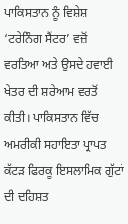ਪਾਕਿਸਤਾਨ ਨੂੰ ਵਿਸ਼ੇਸ਼ ‘ਟਰੇਨਿੰਗ ਸੈਂਟਰ’ ਵਜ਼ੋਂ ਵਰਤਿਆ ਅਤੇ ਉਸਦੇ ਹਵਾਈ ਖੇਤਰ ਦੀ ਸ਼ਰੇਆਮ ਵਰਤੋਂ ਕੀਤੀ। ਪਾਕਿਸਤਾਨ ਵਿੱਚ ਅਮਰੀਕੀ ਸਹਾਇਤਾ ਪ੍ਰਾਪਤ ਕੱਟੜ ਫਿਰਕੂ ਇਸਲਾਮਿਕ ਗੁੱਟਾਂ ਦੀ ਦਹਿਸ਼ਤ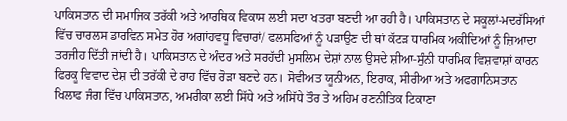ਪਾਕਿਸਤਾਨ ਦੀ ਸਮਾਜਿਕ ਤਰੱਕੀ ਅਤੇ ਆਰਥਿਕ ਵਿਕਾਸ ਲਈ ਸਦਾ ਖਤਰਾ ਬਣਦੀ ਆ ਰਹੀ ਹੈ। ਪਾਕਿਸਤਾਨ ਦੇ ਸਕੂਲਾਂ-ਮਦਰੱਸਿਆਂ ਵਿੱਚ ਚਾਰਲਸ ਡਾਰਵਿਨ ਸਮੇਤ ਹੋਰ ਅਗਾਂਹਵਧੂ ਵਿਚਾਰਾਂ/ ਫਲਸਫਿਆਂ ਨੂੰ ਪੜਾਉਣ ਦੀ ਥਾਂ ਕੱਟੜ ਧਾਰਮਿਕ ਅਕੀਦਿਆਂ ਨੂੰ ਜ਼ਿਆਦਾ ਤਰਜੀਹ ਦਿੱਤੀ ਜਾਂਦੀ ਹੈ। ਪਾਕਿਸਤਾਨ ਦੇ ਅੰਦਰ ਅਤੇ ਸਰਹੱਦੀ ਮੁਸਲਿਮ ਦੇਸ਼ਾਂ ਨਾਲ ਉਸਦੇ ਸ਼ੀਆ-ਸੁੰਨੀ ਧਾਰਮਿਕ ਵਿਸ਼ਵਾਸ਼ਾਂ ਕਾਰਨ ਫਿਰਕੂ ਵਿਵਾਦ ਦੇਸ਼ ਦੀ ਤਰੱਕੀ ਦੇ ਰਾਹ ਵਿੱਚ ਰੋੜਾ ਬਣਦੇ ਹਨ। ਸੋਵੀਅਤ ਯੂਨੀਅਨ, ਇਰਾਕ, ਸੀਰੀਆ ਅਤੇ ਅਫਗਾਨਿਸਤਾਨ ਖਿਲਾਫ ਜੰਗ ਵਿੱਚ ਪਾਕਿਸਤਾਨ, ਅਮਰੀਕਾ ਲਈ ਸਿੱਧੇ ਅਤੇ ਅਸਿੱਧੇ ਤੌਰ ਤੇ ਅਹਿਮ ਰਣਨੀਤਿਕ ਟਿਕਾਣਾ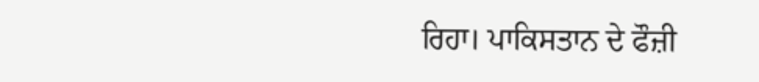ਰਿਹਾ। ਪਾਕਿਸਤਾਨ ਦੇ ਫੌਜ਼ੀ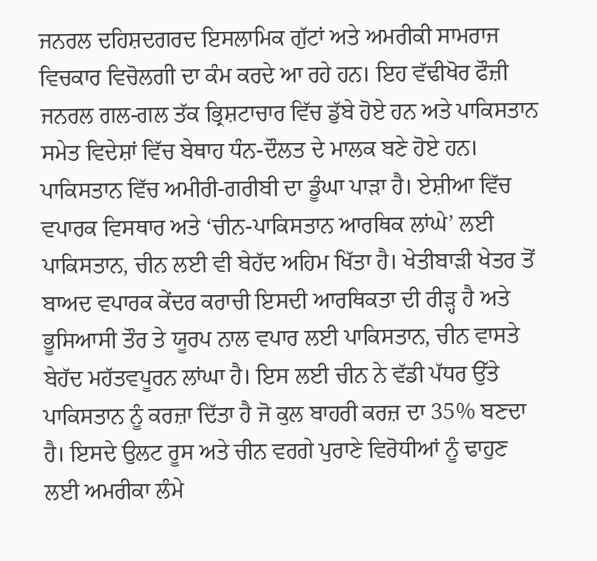ਜਨਰਲ ਦਹਿਸ਼ਦਗਰਦ ਇਸਲਾਮਿਕ ਗੁੱਟਾਂ ਅਤੇ ਅਮਰੀਕੀ ਸਾਮਰਾਜ ਵਿਚਕਾਰ ਵਿਚੋਲਗੀ ਦਾ ਕੰਮ ਕਰਦੇ ਆ ਰਹੇ ਹਨ। ਇਹ ਵੱਢੀਖੋਰ ਫੌਜ਼ੀ ਜਨਰਲ ਗਲ-ਗਲ ਤੱਕ ਭ੍ਰਿਸ਼ਟਾਚਾਰ ਵਿੱਚ ਡੁੱਬੇ ਹੋਏ ਹਨ ਅਤੇ ਪਾਕਿਸਤਾਨ ਸਮੇਤ ਵਿਦੇਸ਼ਾਂ ਵਿੱਚ ਬੇਥਾਹ ਧੰਨ-ਦੌਲਤ ਦੇ ਮਾਲਕ ਬਣੇ ਹੋਏ ਹਨ। ਪਾਕਿਸਤਾਨ ਵਿੱਚ ਅਮੀਰੀ-ਗਰੀਬੀ ਦਾ ਡੂੰਘਾ ਪਾੜਾ ਹੈ। ਏਸ਼ੀਆ ਵਿੱਚ ਵਪਾਰਕ ਵਿਸਥਾਰ ਅਤੇ ‘ਚੀਨ-ਪਾਕਿਸਤਾਨ ਆਰਥਿਕ ਲਾਂਘੇ’ ਲਈ ਪਾਕਿਸਤਾਨ, ਚੀਨ ਲਈ ਵੀ ਬੇਹੱਦ ਅਹਿਮ ਖਿੱਤਾ ਹੈ। ਖੇਤੀਬਾੜੀ ਖੇਤਰ ਤੋਂ ਬਾਅਦ ਵਪਾਰਕ ਕੇਂਦਰ ਕਰਾਚੀ ਇਸਦੀ ਆਰਥਿਕਤਾ ਦੀ ਰੀੜ੍ਹ ਹੈ ਅਤੇ ਭੂਸਿਆਸੀ ਤੌਰ ਤੇ ਯੂਰਪ ਨਾਲ ਵਪਾਰ ਲਈ ਪਾਕਿਸਤਾਨ, ਚੀਨ ਵਾਸਤੇ ਬੇਹੱਦ ਮਹੱਤਵਪੂਰਨ ਲਾਂਘਾ ਹੈ। ਇਸ ਲਈ ਚੀਨ ਨੇ ਵੱਡੀ ਪੱਧਰ ਉੱਤੇ ਪਾਕਿਸਤਾਨ ਨੂੰ ਕਰਜ਼ਾ ਦਿੱਤਾ ਹੈ ਜੋ ਕੁਲ ਬਾਹਰੀ ਕਰਜ਼ ਦਾ 35% ਬਣਦਾ ਹੈ। ਇਸਦੇ ਉਲਟ ਰੂਸ ਅਤੇ ਚੀਨ ਵਰਗੇ ਪੁਰਾਣੇ ਵਿਰੋਧੀਆਂ ਨੂੰ ਢਾਹੁਣ ਲਈ ਅਮਰੀਕਾ ਲੰਮੇ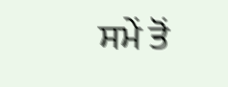ਸਮੇਂ ਤੋਂ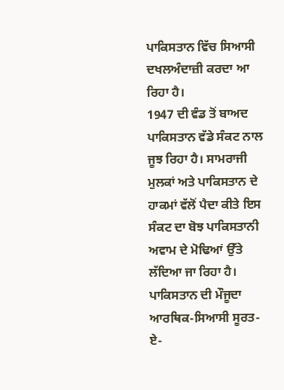ਪਾਕਿਸਤਾਨ ਵਿੱਚ ਸਿਆਸੀ ਦਖਲਅੰਦਾਜ਼ੀ ਕਰਦਾ ਆ ਰਿਹਾ ਹੈ।
1947 ਦੀ ਵੰਡ ਤੋਂ ਬਾਅਦ ਪਾਕਿਸਤਾਨ ਵੱਡੇ ਸੰਕਟ ਨਾਲ ਜੂਝ ਰਿਹਾ ਹੈ। ਸਾਮਰਾਜੀ ਮੁਲਕਾਂ ਅਤੇ ਪਾਕਿਸਤਾਨ ਦੇ ਹਾਕਮਾਂ ਵੱਲੋਂ ਪੈਦਾ ਕੀਤੇ ਇਸ ਸੰਕਟ ਦਾ ਬੋਝ ਪਾਕਿਸਤਾਨੀ ਅਵਾਮ ਦੇ ਮੋਢਿਆਂ ਉੱਤੇ ਲੱਦਿਆ ਜਾ ਰਿਹਾ ਹੈ। ਪਾਕਿਸਤਾਨ ਦੀ ਮੌਜੂਦਾ ਆਰਥਿਕ-ਸਿਆਸੀ ਸੂਰਤ-ਏ-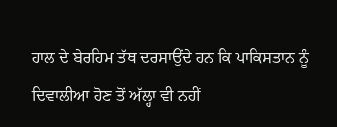ਹਾਲ ਦੇ ਬੇਰਹਿਮ ਤੱਥ ਦਰਸਾਉਂਦੇ ਹਨ ਕਿ ਪਾਕਿਸਤਾਨ ਨੂੰ ਦਿਵਾਲੀਆ ਹੋਣ ਤੋਂ ਅੱਲ੍ਹਾ ਵੀ ਨਹੀਂ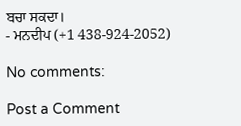ਬਚਾ ਸਕਦਾ।
- ਮਨਦੀਪ (+1 438-924-2052)

No comments:

Post a Comment